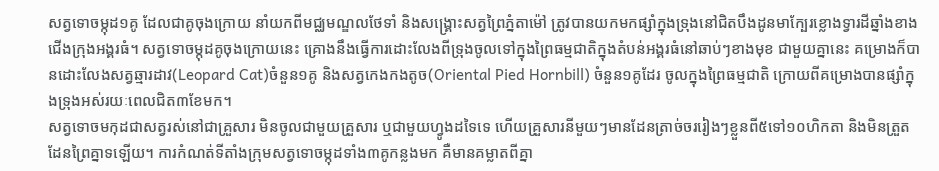សត្វទោចម្កុដ១គូ ដែលជាគូចុងក្រោយ នាំយកពីមជ្ឈមណ្ឌលថែទាំ និងសង្រ្គោះសត្វព្រៃភ្នំតាម៉ៅ ត្រូវបានយកមកផ្សាំក្នុងទ្រុងនៅជិតបឹងដូនមាក្បែរខ្លោងទ្វារដីឆ្នាំងខាងជើងក្រុងអង្គរធំ។ សត្វទោចម្កុដគូចុងក្រោយនេះ គ្រោងនឹងធ្វើការដោះលែងពីទ្រុងចូលទៅក្នុងព្រៃធម្មជាតិក្នុងតំបន់អង្គរធំនៅឆាប់ៗខាងមុខ ជាមួយគ្នានេះ គម្រោងក៏បានដោះលែងសត្វឆ្មារដាវ(Leopard Cat)ចំនួន១គូ និងសត្វកេងកងតូច(Oriental Pied Hornbill) ចំនួន១គូដែរ ចូលក្នុងព្រៃធម្មជាតិ ក្រោយពីគម្រោងបានផ្សាំក្នុងទ្រុងអស់រយៈពេលជិត៣ខែមក។
សត្វទោចមកុដជាសត្វរស់នៅជាគ្រួសារ មិនចូលជាមួយគ្រួសារ ឬជាមួយហ្វូងដទៃទេ ហើយគ្រួសារនីមួយៗមានដែនត្រាច់ចររៀងៗខ្លួនពី៥ទៅ១០ហិកតា និងមិនត្រួតដែនព្រៃគ្នាទឡើយ។ ការកំណត់ទីតាំងក្រុមសត្វទោចម្កុដទាំង៣គូកន្លងមក គឺមានគម្លាតពីគ្នា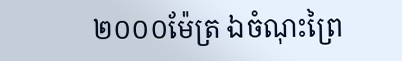២០០០ម៉ែត្រ ឯចំណុះព្រៃ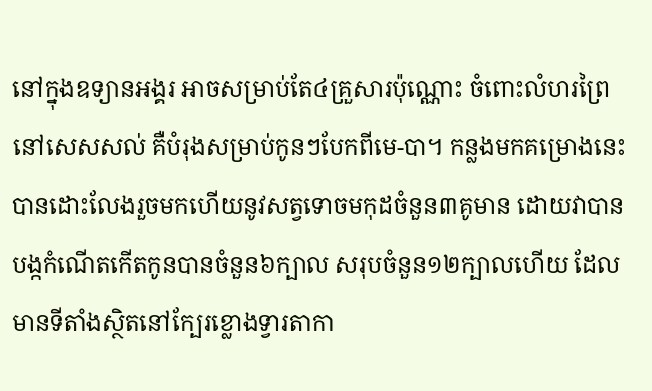នៅក្នុងឧទ្យានអង្គរ អាចសម្រាប់តែ៤គ្រួសារប៉ុណ្ណោះ ចំពោះលំហរព្រៃនៅសេសសល់ គឺបំរុងសម្រាប់កូនៗបែកពីមេ-បា។ កន្លងមកគម្រោងនេះបានដោះលែងរួចមកហើយនូវសត្វទោចមកុដចំនួន៣គូមាន ដោយវាបានបង្កកំណើតកើតកូនបានចំនួន៦ក្បាល សរុបចំនួន១២ក្បាលហើយ ដែលមានទីតាំងស្ថិតនៅក្បែរខ្លោងទ្វារតាកា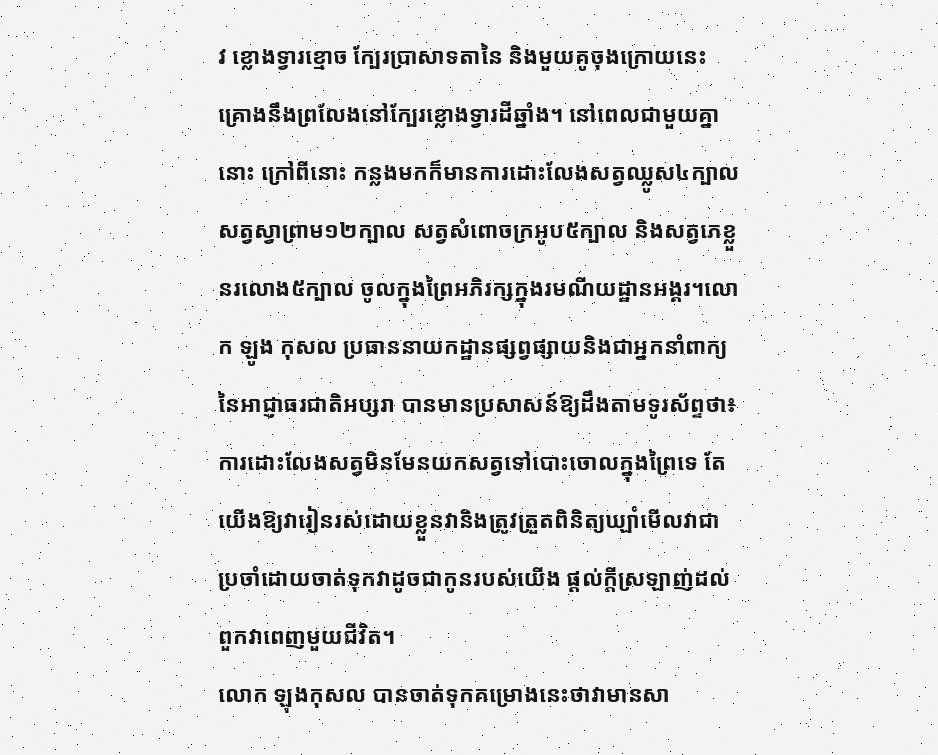វ ខ្លោងទ្វារខ្មោច ក្បែរប្រាសាទតានៃ និងមួយគូចុងក្រោយនេះគ្រោងនឹងព្រលែងនៅក្បែរខ្លោងទ្វារដីឆ្នាំង។ នៅពេលជាមួយគ្នានោះ ក្រៅពីនោះ កន្លងមកក៏មានការដោះលែងសត្វឈ្លូស៤ក្បាល សត្វស្វាព្រាម១២ក្បាល សត្វសំពោចក្រអូប៥ក្បាល និងសត្វភេខ្លួនរលោង៥ក្បាល ចូលក្នុងព្រៃអភិរក្សក្នុងរមណីយដ្ឋានអង្គរ។លោក ឡូង កុសល ប្រធាននាយកដ្ឋានផ្សព្វផ្សាយនិងជាអ្នកនាំពាក្យនៃអាជ្ញាធរជាតិអប្សរា បានមានប្រសាសន៍ឱ្យដឹងតាមទូរស័ព្ទថា៖ការដោះលែងសត្វមិនមែនយកសត្វទៅបោះចោលក្នុងព្រៃទេ តែយើងឱ្យវារៀនរស់ដោយខ្លួនវានិងត្រូវត្រួតពិនិត្យឃ្ឡាំមើលវាជាប្រចាំដោយចាត់ទុកវាដូចជាកូនរបស់យើង ផ្តល់ក្តីស្រឡាញ់ដល់ពួកវាពេញមួយជីវិត។
លោក ឡុងកុសល បានចាត់ទុកគម្រោងនេះថាវាមានសា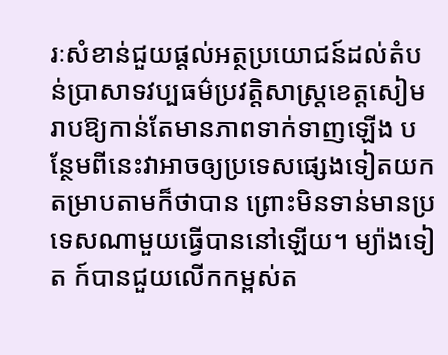រៈសំខាន់ជួយផ្តល់អត្ថប្រយោជន៍ដល់តំបន់ប្រាសាទវប្បធម៌ប្រវត្តិសាស្រ្តខេត្តសៀមរាបឱ្យកាន់តែមានភាពទាក់ទាញឡើង បន្ថែមពីនេះវាអាចឲ្យប្រទេសផ្សេងទៀតយកតម្រាបតាមក៏ថាបាន ព្រោះមិនទាន់មានប្រទេសណាមួយធ្វើបាននៅឡើយ។ ម្យ៉ាងទៀត ក៍បានជួយលើកកម្ពស់ត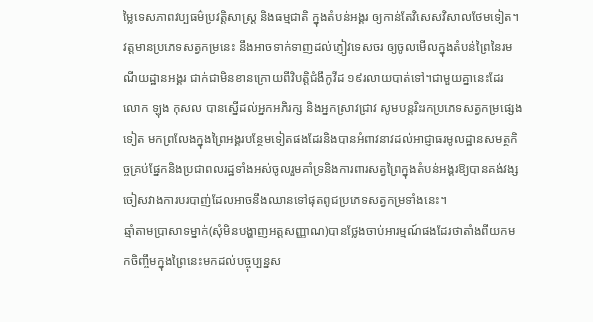ម្លៃទេសភាពវប្បធម៌ប្រវត្តិសាស្រ្ត និងធម្មជាតិ ក្នុងតំបន់អង្គរ ឲ្យកាន់តែវិសេសវិសាលថែមទៀត។ វត្តមានប្រភេទសត្វកម្រនេះ នឹងអាចទាក់ទាញដល់ភ្ញៀវទេសចរ ឲ្យចូលមើលក្នុងតំបន់ព្រៃនៃរមណីយដ្ឋានអង្គរ ជាក់ជាមិនខានក្រោយពីវិបត្តិជំងឹកូវីដ ១៩រលាយបាត់ទៅ។ជាមួយគ្នានេះដែរ លោក ឡុង កុសល បានស្នើដល់អ្នកអភិរក្ស និងអ្នកស្រាវជ្រាវ សូមបន្តរិះរកប្រភេទសត្វកម្រផ្សេងទៀត មកព្រលែងក្នុងព្រៃអង្គរបន្ថែមទៀតផងដែរនិងបានអំពាវនាវដល់អាជ្ញាធរមូលដ្ឋានសមត្ថកិច្ចគ្រប់ផ្នែកនិងប្រជាពលរដ្ឋទាំងអស់ចូលរួមគាំទ្រនិងការពារសត្វព្រៃក្នុងតំបន់អង្គរឱ្យបានគង់វង្ស ចៀសវាងការបរបាញ់ដែលអាចនឹងឈានទៅផុតពូជប្រភេទសត្វកម្រទាំងនេះ។
ឆ្មាំតាមប្រាសាទម្នាក់(សុំមិនបង្ហាញអត្តសញ្ញាណ)បានថ្លែងចាប់អារម្មណ៍ផងដែរថាតាំងពីយកមកចិញ្ចឹមក្នុងព្រៃនេះមកដល់បច្ចុប្បន្នស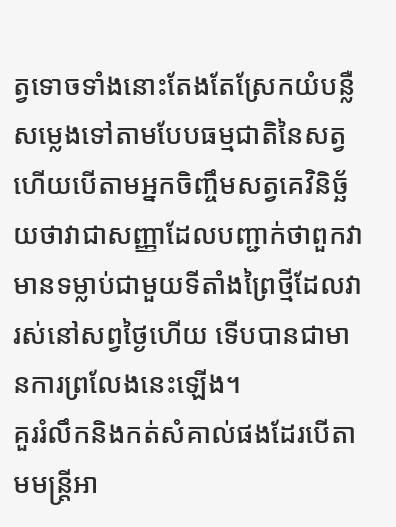ត្វទោចទាំងនោះតែងតែស្រែកយំបន្លឺសម្លេងទៅតាមបែបធម្មជាតិនៃសត្វហើយបើតាមអ្នកចិញ្ចឹមសត្វគេវិនិច្ឆ័យថាវាជាសញ្ញាដែលបញ្ជាក់ថាពួកវាមានទម្លាប់ជាមួយទីតាំងព្រៃថ្មីដែលវារស់នៅសព្វថ្ងៃហើយ ទើបបានជាមានការព្រលែងនេះឡើង។
គួររំលឹកនិងកត់សំគាល់ផងដែរបើតាមមន្ត្រីអា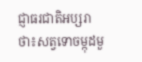ជ្ញាធរជាតិអប្សរាថា៖សត្វទោចម្កុដមួ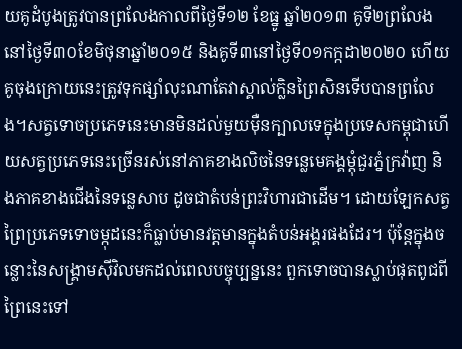យគូដំបូងត្រូវបានព្រលែងកាលពីថ្ងៃទី១២ ខែធ្នូ ឆ្នាំ២០១៣ គូទី២ព្រលែងនៅថ្ងៃទី៣០ខែមិថុនាឆ្នាំ២០១៥ និងគូទី៣នៅថ្ងៃទី០១កក្កដា២០២០ ហើយគូចុងក្រោយនេះត្រូវទុកផ្សាំលុះណាតែវាស្គាល់ក្លិនព្រៃសិនទើបបានព្រលែង។សត្វទោចប្រភេទនេះមានមិនដល់មួយម៉ឺនក្បាលទេក្នុងប្រទេសកម្ពុជាហើយសត្វប្រភេទនេះច្រើនរស់នៅភាគខាងលិចនៃទន្លេមេគង្គម្តុំជួរភ្នំក្រវ៉ាញ និងភាគខាងជើងនៃទន្លេសាប ដូចជាតំបន់ព្រះវិហារជាដើម។ ដោយឡែកសត្វព្រៃប្រភេទទោចម្កុដនេះក៏ធ្លាប់មានវត្តមានក្នុងតំបន់អង្គរផងដែរ។ ប៉ុន្តែក្នុងចន្លោះនៃសង្រ្គាមស៊ីវិលមកដល់ពេលបច្ចុប្បន្ននេះ ពួកទោចបានស្លាប់ផុតពូជពីព្រៃនេះទៅ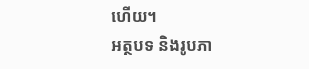ហើយ។
អត្ថបទ និងរូបភា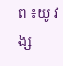ព ៖យូ វង្ស